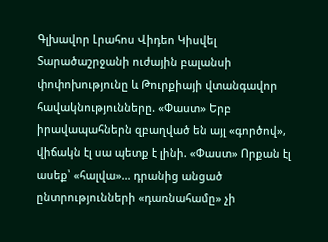Գլխավոր Լրահոս Վիդեո Կիսվել
Տարածաշրջանի ուժային բալանսի փոփոխությունը և Թուրքիայի վտանգավոր հավակնությունները. «Փաստ» Երբ իրավապահներն զբաղված են այլ «գործով», վիճակն էլ սա պետք է լինի. «Փաստ» Որքան էլ ասեք՝ «հալվա»... դրանից անցած ընտրությունների «դառնահամը» չի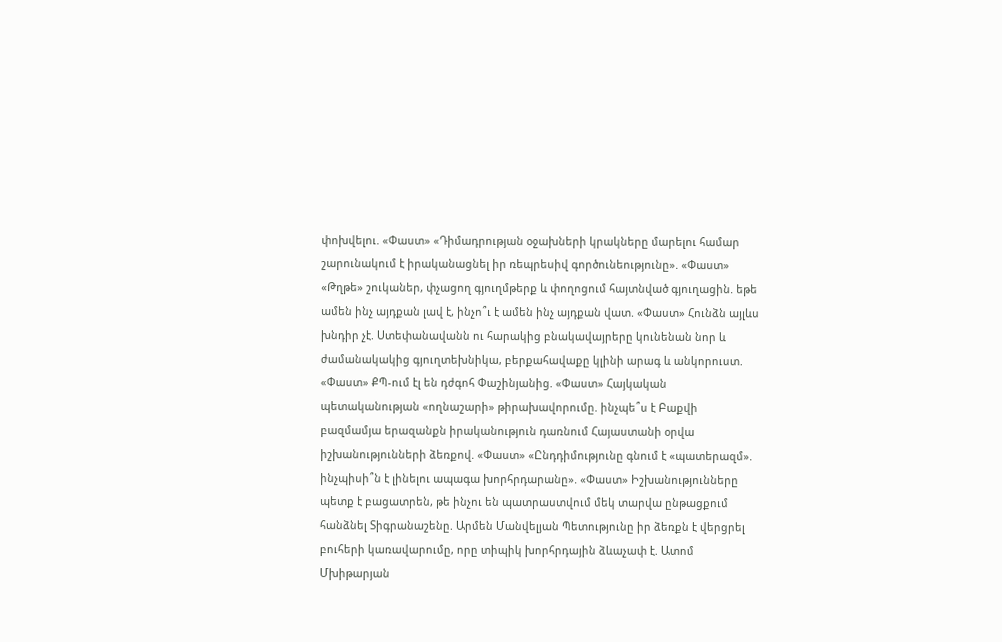փոխվելու. «Փաստ» «Դիմադրության օջախների կրակները մարելու համար շարունակում է իրականացնել իր ռեպրեսիվ գործունեությունը». «Փաստ» «Թղթե» շուկաներ, փչացող գյուղմթերք և փողոցում հայտնված գյուղացին. եթե ամեն ինչ այդքան լավ է, ինչո՞ւ է ամեն ինչ այդքան վատ. «Փաստ» Հունձն այլևս խնդիր չէ. Ստեփանավանն ու հարակից բնակավայրերը կունենան նոր և ժամանակակից գյուղտեխնիկա, բերքահավաքը կլինի արագ և անկորուստ. «Փաստ» ՔՊ-ում էլ են դժգոհ Փաշինյանից. «Փաստ» Հայկական պետականության «ողնաշարի» թիրախավորումը. ինչպե՞ս է Բաքվի բազմամյա երազանքն իրականություն դառնում Հայաստանի օրվա իշխանությունների ձեռքով. «Փաստ» «Ընդդիմությունը գնում է «պատերազմ». ինչպիսի՞ն է լինելու ապագա խորհրդարանը». «Փաստ» Իշխանությունները պետք է բացատրեն, թե ինչու են պատրաստվում մեկ տարվա ընթացքում հանձնել Տիգրանաշենը. Արմեն Մանվելյան Պետությունը իր ձեռքն է վերցրել բուհերի կառավարումը, որը տիպիկ խորհրդային ձևաչափ է. Ատոմ Մխիթարյան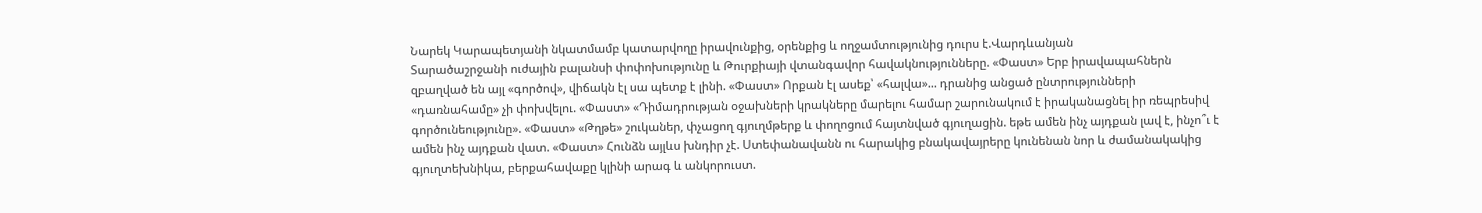Նարեկ Կարապետյանի նկատմամբ կատարվողը իրավունքից, օրենքից և ողջամտությունից դուրս է.Վարդևանյան
Տարածաշրջանի ուժային բալանսի փոփոխությունը և Թուրքիայի վտանգավոր հավակնությունները. «Փաստ» Երբ իրավապահներն զբաղված են այլ «գործով», վիճակն էլ սա պետք է լինի. «Փաստ» Որքան էլ ասեք՝ «հալվա»... դրանից անցած ընտրությունների «դառնահամը» չի փոխվելու. «Փաստ» «Դիմադրության օջախների կրակները մարելու համար շարունակում է իրականացնել իր ռեպրեսիվ գործունեությունը». «Փաստ» «Թղթե» շուկաներ, փչացող գյուղմթերք և փողոցում հայտնված գյուղացին. եթե ամեն ինչ այդքան լավ է, ինչո՞ւ է ամեն ինչ այդքան վատ. «Փաստ» Հունձն այլևս խնդիր չէ. Ստեփանավանն ու հարակից բնակավայրերը կունենան նոր և ժամանակակից գյուղտեխնիկա, բերքահավաքը կլինի արագ և անկորուստ.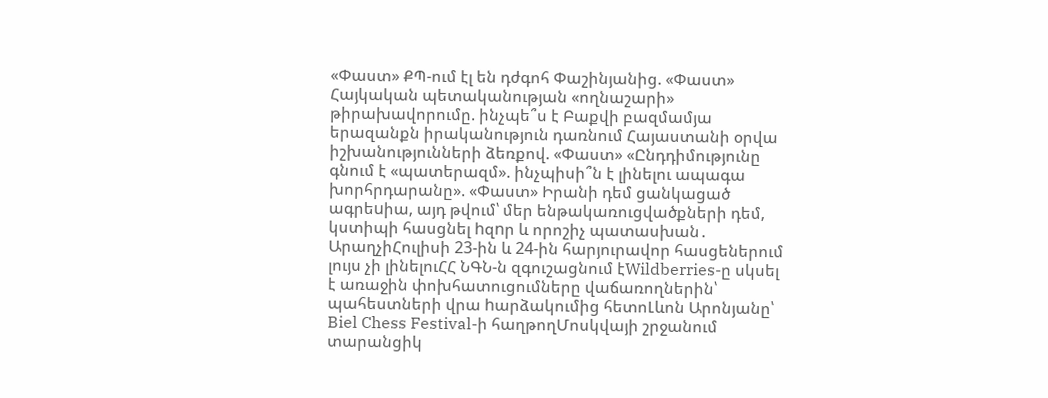«Փաստ» ՔՊ-ում էլ են դժգոհ Փաշինյանից. «Փաստ» Հայկական պետականության «ողնաշարի» թիրախավորումը. ինչպե՞ս է Բաքվի բազմամյա երազանքն իրականություն դառնում Հայաստանի օրվա իշխանությունների ձեռքով. «Փաստ» «Ընդդիմությունը գնում է «պատերազմ». ինչպիսի՞ն է լինելու ապագա խորհրդարանը». «Փաստ» Իրանի դեմ ցանկացած ագրեuիա, այդ թվում՝ մեր ենթակառուցվածքների դեմ, կստիպի հասցնել hզnր և որոշիչ պատասխան․ ԱրաղչիՀուլիսի 23-ին և 24-ին հարյուրավոր հասցեներում լույս չի լինելուՀՀ ՆԳՆ-ն զգուշացնում էWildberries-ը սկսել է առաջին փոխհատուցումները վաճառողներին՝ պահեստների վրա hարձակումից հետոԼևոն Արոնյանը՝ Biel Chess Festival-ի հաղթողՄոսկվայի շրջանում տարանցիկ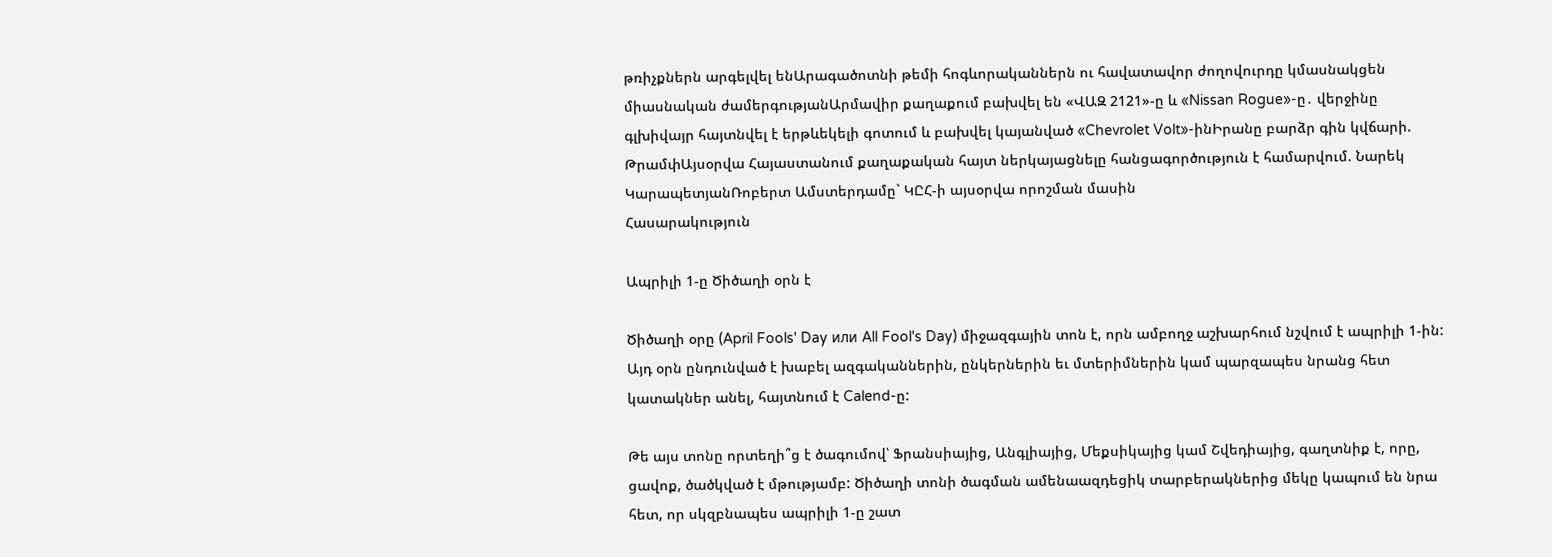թռիչքներն արգելվել ենԱրագածոտնի թեմի հոգևորականներն ու հավատավոր ժողովուրդը կմասնակցեն միասնական ժամերգությանԱրմավիր քաղաքում բախվել են «ՎԱԶ 2121»-ը և «Nissan Rogue»-ը․ վերջինը գլխիվայր հայտնվել է երթևեկելի գոտում և բախվել կայանված «Chevrolet Volt»-ինԻրանը բարձր գին կվճարի. ԹրամփԱյսօրվա Հայաստանում քաղաքական հայտ ներկայացնելը հանցագործություն է համարվում. Նարեկ ԿարապետյանՌոբերտ Ամստերդամը` ԿԸՀ-ի այսօրվա որոշման մասին
Հասարակություն

Ապրիլի 1-ը Ծիծաղի օրն է

Ծիծաղի օրը (April Fools' Day или All Fool's Day) միջազգային տոն է, որն ամբողջ աշխարհում նշվում է ապրիլի 1-ին: Այդ օրն ընդունված է խաբել ազգականներին, ընկերներին եւ մտերիմներին կամ պարզապես նրանց հետ կատակներ անել, հայտնում է Calend-ը:

Թե այս տոնը որտեղի՞ց է ծագումով՝ Ֆրանսիայից, Անգլիայից, Մեքսիկայից կամ Շվեդիայից, գաղտնիք է, որը, ցավոք, ծածկված է մթությամբ: Ծիծաղի տոնի ծագման ամենաազդեցիկ տարբերակներից մեկը կապում են նրա հետ, որ սկզբնապես ապրիլի 1-ը շատ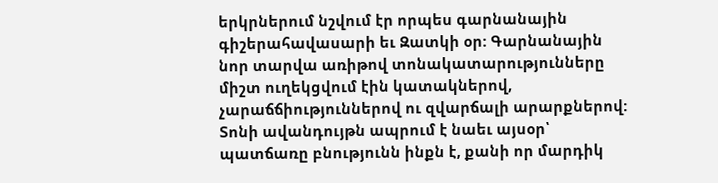երկրներում նշվում էր որպես գարնանային գիշերահավասարի եւ Զատկի օր: Գարնանային նոր տարվա առիթով տոնակատարությունները միշտ ուղեկցվում էին կատակներով, չարաճճիություններով ու զվարճալի արարքներով: Տոնի ավանդույթն ապրում է նաեւ այսօր՝ պատճառը բնությունն ինքն է, քանի որ մարդիկ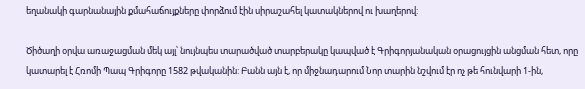եղանակի գարնանային քմահաճույքները փորձում էին սիրաշահել կատակներով ու խաղերով:

Ծիծաղի օրվա առաջացման մեկ այլ՝ նույնպես տարածված տարբերակը կապված է Գրիգորյանական օրացույցին անցման հետ, որը կատարել է Հռոմի Պապ Գրիգորը 1582 թվականին: Բանն այն է, որ միջնադարում Նոր տարին նշվում էր ոչ թե հունվարի 1-ին,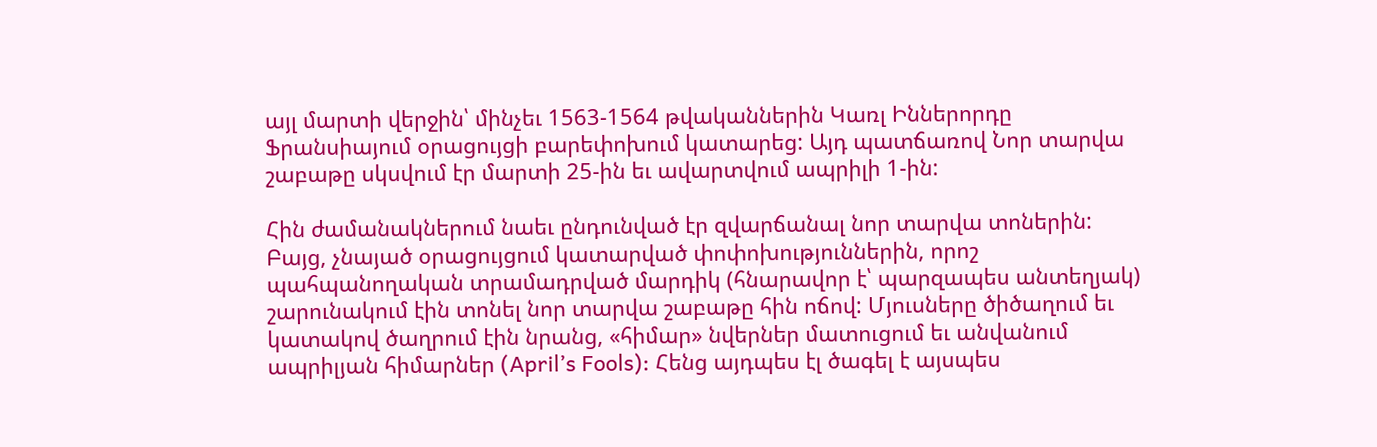այլ մարտի վերջին՝ մինչեւ 1563-1564 թվականներին Կառլ Իններորդը Ֆրանսիայում օրացույցի բարեփոխում կատարեց: Այդ պատճառով Նոր տարվա շաբաթը սկսվում էր մարտի 25-ին եւ ավարտվում ապրիլի 1-ին:

Հին ժամանակներում նաեւ ընդունված էր զվարճանալ նոր տարվա տոներին: Բայց, չնայած օրացույցում կատարված փոփոխություններին, որոշ պահպանողական տրամադրված մարդիկ (հնարավոր է՝ պարզապես անտեղյակ) շարունակում էին տոնել նոր տարվա շաբաթը հին ոճով: Մյուսները ծիծաղում եւ կատակով ծաղրում էին նրանց, «հիմար» նվերներ մատուցում եւ անվանում ապրիլյան հիմարներ (April’s Fools): Հենց այդպես էլ ծագել է այսպես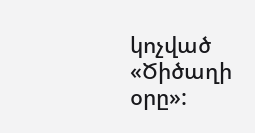կոչված «Ծիծաղի օրը»: